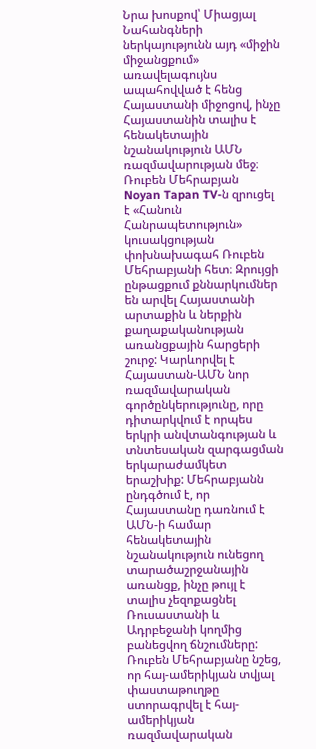Նրա խոսքով՝ Միացյալ Նահանգների ներկայությունն այդ «միջին միջանցքում» առավելագույնս ապահովված է հենց Հայաստանի միջոցով, ինչը Հայաստանին տալիս է հենակետային նշանակություն ԱՄՆ ռազմավարության մեջ։
Ռուբեն Մեհրաբյան
Noyan Tapan TV‑ն զրուցել է «Հանուն Հանրապետություն» կուսակցության փոխնախագահ Ռուբեն Մեհրաբյանի հետ։ Զրույցի ընթացքում քննարկումներ են արվել Հայաստանի արտաքին և ներքին քաղաքականության առանցքային հարցերի շուրջ: Կարևորվել է Հայաստան-ԱՄՆ նոր ռազմավարական գործընկերությունը, որը դիտարկվում է որպես երկրի անվտանգության և տնտեսական զարգացման երկարաժամկետ երաշխիք: Մեհրաբյանն ընդգծում է, որ Հայաստանը դառնում է ԱՄՆ‑ի համար հենակետային նշանակություն ունեցող տարածաշրջանային առանցք, ինչը թույլ է տալիս չեզոքացնել Ռուսաստանի և Ադրբեջանի կողմից բանեցվող ճնշումները:
Ռուբեն Մեհրաբյանը նշեց, որ հայ-ամերիկյան տվյալ փաստաթուղթը ստորագրվել է հայ-ամերիկյան ռազմավարական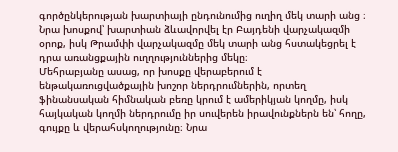գործընկերության խարտիայի ընդունումից ուղիղ մեկ տարի անց ։ Նրա խոսքով՝ խարտիան ձևավորվել էր Բայդենի վարչակազմի օրոք, իսկ Թրամփի վարչակազմը մեկ տարի անց հստակեցրել է դրա առանցքային ուղղություններից մեկը։
Մեհրաբյանը ասաց, որ խոսքը վերաբերում է ենթակառուցվածքային խոշոր ներդրումներին, որտեղ ֆինանսական հիմնական բեռը կրում է ամերիկյան կողմը, իսկ հայկական կողմի ներդրումը իր սուվերեն իրավունքներն են՝ հողը, գույքը և վերահսկողությունը։ Նրա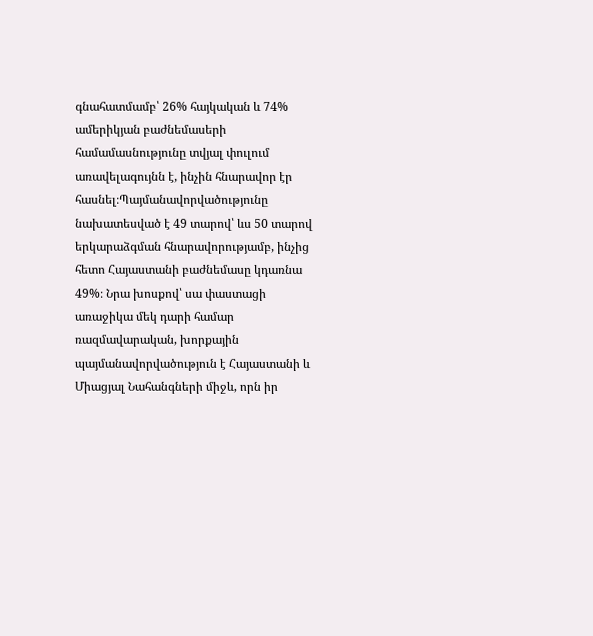գնահատմամբ՝ 26% հայկական և 74% ամերիկյան բաժնեմասերի համամասնությունը տվյալ փուլում առավելագույնն է, ինչին հնարավոր էր հասնել։Պայմանավորվածությունը նախատեսված է 49 տարով՝ ևս 50 տարով երկարաձգման հնարավորությամբ, ինչից հետո Հայաստանի բաժնեմասը կդառնա 49%։ Նրա խոսքով՝ սա փաստացի առաջիկա մեկ դարի համար ռազմավարական, խորքային պայմանավորվածություն է Հայաստանի և Միացյալ Նահանգների միջև, որն իր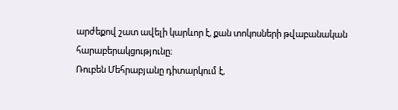արժեքով շատ ավելի կարևոր է, քան տոկոսների թվաբանական հարաբերակցությունը։
Ռուբեն Մեհրաբյանը դիտարկում է,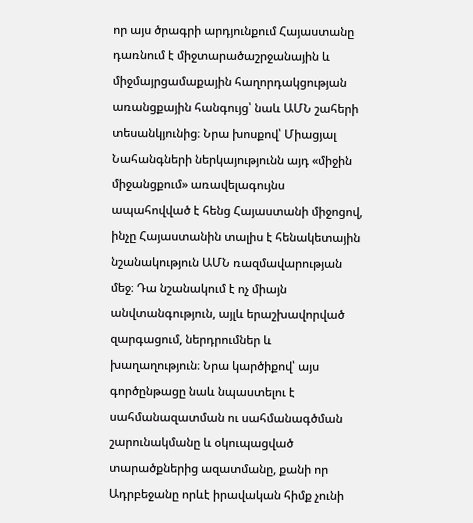որ այս ծրագրի արդյունքում Հայաստանը դառնում է միջտարածաշրջանային և միջմայրցամաքային հաղորդակցության առանցքային հանգույց՝ նաև ԱՄՆ շահերի տեսանկյունից։ Նրա խոսքով՝ Միացյալ Նահանգների ներկայությունն այդ «միջին միջանցքում» առավելագույնս ապահովված է հենց Հայաստանի միջոցով, ինչը Հայաստանին տալիս է հենակետային նշանակություն ԱՄՆ ռազմավարության մեջ։ Դա նշանակում է ոչ միայն անվտանգություն, այլև երաշխավորված զարգացում, ներդրումներ և խաղաղություն։ Նրա կարծիքով՝ այս գործընթացը նաև նպաստելու է սահմանազատման ու սահմանագծման շարունակմանը և օկուպացված տարածքներից ազատմանը, քանի որ Ադրբեջանը որևէ իրավական հիմք չունի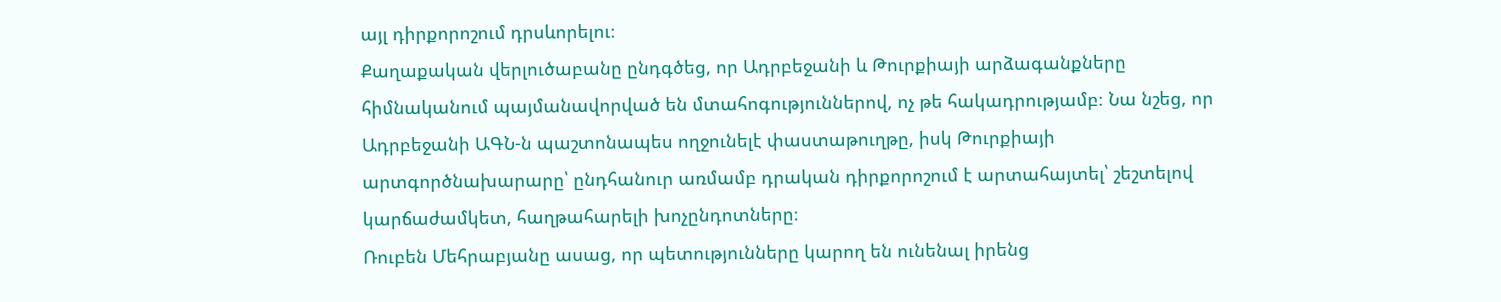այլ դիրքորոշում դրսևորելու։
Քաղաքական վերլուծաբանը ընդգծեց, որ Ադրբեջանի և Թուրքիայի արձագանքները հիմնականում պայմանավորված են մտահոգություններով, ոչ թե հակադրությամբ։ Նա նշեց, որ Ադրբեջանի ԱԳՆ‑ն պաշտոնապես ողջունելէ փաստաթուղթը, իսկ Թուրքիայի արտգործնախարարը՝ ընդհանուր առմամբ դրական դիրքորոշում է արտահայտել՝ շեշտելով կարճաժամկետ, հաղթահարելի խոչընդոտները։
Ռուբեն Մեհրաբյանը ասաց, որ պետությունները կարող են ունենալ իրենց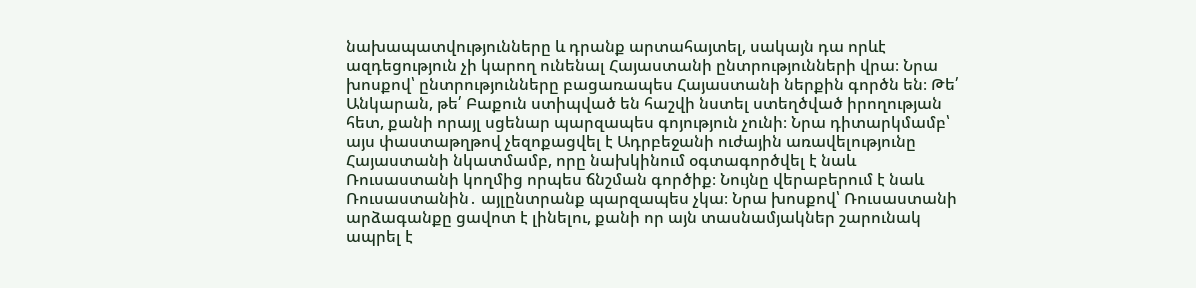նախապատվությունները և դրանք արտահայտել, սակայն դա որևէ ազդեցություն չի կարող ունենալ Հայաստանի ընտրությունների վրա։ Նրա խոսքով՝ ընտրությունները բացառապես Հայաստանի ներքին գործն են։ Թե՛ Անկարան, թե՛ Բաքուն ստիպված են հաշվի նստել ստեղծված իրողության հետ, քանի որայլ սցենար պարզապես գոյություն չունի։ Նրա դիտարկմամբ՝ այս փաստաթղթով չեզոքացվել է Ադրբեջանի ուժային առավելությունը Հայաստանի նկատմամբ, որը նախկինում օգտագործվել է նաև Ռուսաստանի կողմից որպես ճնշման գործիք։ Նույնը վերաբերում է նաև Ռուսաստանին․ այլընտրանք պարզապես չկա։ Նրա խոսքով՝ Ռուսաստանի արձագանքը ցավոտ է լինելու, քանի որ այն տասնամյակներ շարունակ ապրել է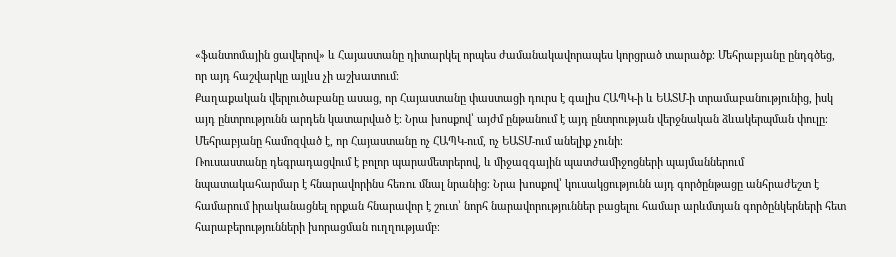«ֆանտոմային ցավերով» և Հայաստանը դիտարկել որպես ժամանակավորապես կորցրած տարածք։ Մեհրաբյանը ընդգծեց, որ այդ հաշվարկը այլևս չի աշխատում։
Քաղաքական վերլուծաբանը ասաց, որ Հայաստանը փաստացի դուրս է գալիս ՀԱՊԿ‑ի և ԵԱՏՄ‑ի տրամաբանությունից, իսկ այդ ընտրությունն արդեն կատարված է։ Նրա խոսքով՝ այժմ ընթանում է այդ ընտրության վերջնական ձևակերպման փուլը։ Մեհրաբյանը համոզված է, որ Հայաստանը ոչ ՀԱՊԿ-ում, ոչ ԵԱՏՄ-ում անելիք չունի։
Ռուսաստանը դեգրադացվում է բոլոր պարամետրերով, և միջազգային պատժամիջոցների պայմաններում նպատակահարմար է հնարավորինս հեռու մնալ նրանից։ Նրա խոսքով՝ կուսակցությունն այդ գործընթացը անհրաժեշտ է համարում իրականացնել որքան հնարավոր է շուտ՝ նորհ նարավորություններ բացելու համար արևմտյան գործընկերների հետ հարաբերությունների խորացման ուղղությամբ։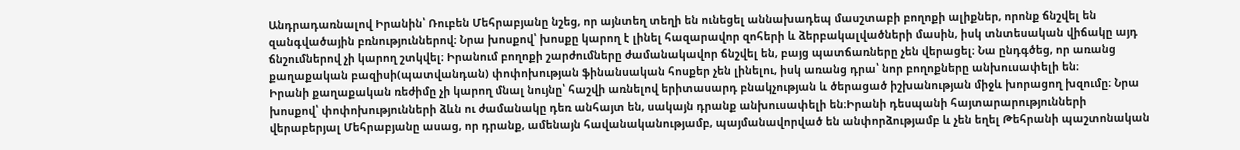Անդրադառնալով Իրանին՝ Ռուբեն Մեհրաբյանը նշեց, որ այնտեղ տեղի են ունեցել աննախադեպ մասշտաբի բողոքի ալիքներ, որոնք ճնշվել են զանգվածային բռնություններով։ Նրա խոսքով՝ խոսքը կարող է լինել հազարավոր զոհերի և ձերբակալվածների մասին, իսկ տնտեսական վիճակը այդ ճնշումներով չի կարող շտկվել։ Իրանում բողոքի շարժումները ժամանակավոր ճնշվել են, բայց պատճառները չեն վերացել։ Նա ընդգծեց, որ առանց քաղաքական բազիսի(պատվանդան) փոփոխության ֆինանսական հոսքեր չեն լինելու, իսկ առանց դրա՝ նոր բողոքները անխուսափելի են։
Իրանի քաղաքական ռեժիմը չի կարող մնալ նույնը՝ հաշվի առնելով երիտասարդ բնակչության և ծերացած իշխանության միջև խորացող խզումը։ Նրա խոսքով՝ փոփոխությունների ձևն ու ժամանակը դեռ անհայտ են, սակայն դրանք անխուսափելի են։Իրանի դեսպանի հայտարարությունների վերաբերյալ Մեհրաբյանը ասաց, որ դրանք, ամենայն հավանականությամբ, պայմանավորված են անփորձությամբ և չեն եղել Թեհրանի պաշտոնական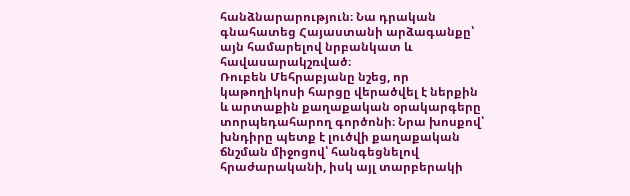հանձնարարություն։ Նա դրական գնահատեց Հայաստանի արձագանքը՝ այն համարելով նրբանկատ և հավասարակշռված։
Ռուբեն Մեհրաբյանը նշեց, որ կաթողիկոսի հարցը վերածվել է ներքին և արտաքին քաղաքական օրակարգերը տորպեդահարող գործոնի։ Նրա խոսքով՝ խնդիրը պետք է լուծվի քաղաքական ճնշման միջոցով՝ հանգեցնելով հրաժարականի, իսկ այլ տարբերակի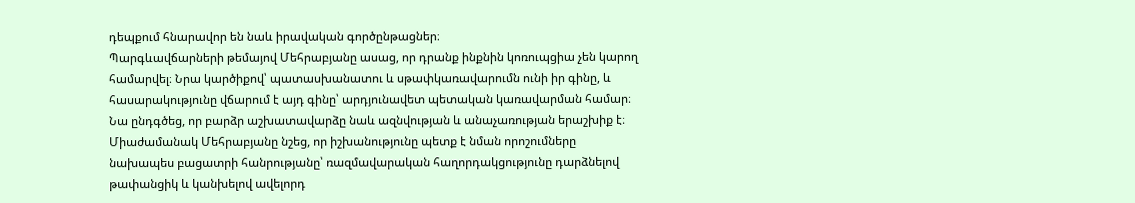դեպքում հնարավոր են նաև իրավական գործընթացներ։
Պարգևավճարների թեմայով Մեհրաբյանը ասաց, որ դրանք ինքնին կոռուպցիա չեն կարող համարվել։ Նրա կարծիքով՝ պատասխանատու և սթափկառավարումն ունի իր գինը, և հասարակությունը վճարում է այդ գինը՝ արդյունավետ պետական կառավարման համար։ Նա ընդգծեց, որ բարձր աշխատավարձը նաև ազնվության և անաչառության երաշխիք է։
Միաժամանակ Մեհրաբյանը նշեց, որ իշխանությունը պետք է նման որոշումները նախապես բացատրի հանրությանը՝ ռազմավարական հաղորդակցությունը դարձնելով թափանցիկ և կանխելով ավելորդ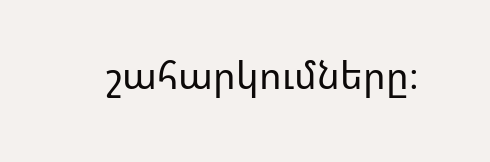շահարկումները։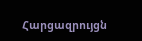Հարցազրույցն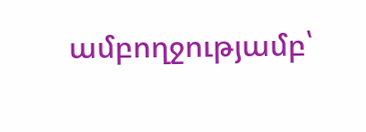ամբողջությամբ՝